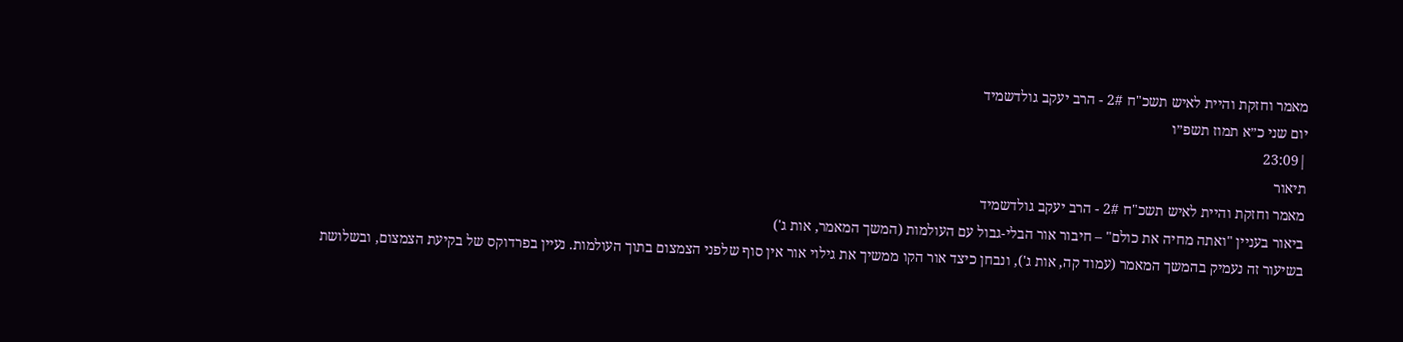מאמר וחזקת והיית לאיש תשכ"ח 2# - הרב יעקב גולדשמיד
יום שני כ״א תמוז תשפ״ו
|23:09
תיאור
מאמר וחזקת והיית לאיש תשכ"ח 2# - הרב יעקב גולדשמיד
ביאור בעניין "ואתה מחיה את כולם" – חיבור אור הבלי-גבול עם העולמות (המשך המאמר, אות ג')
בשיעור זה נעמיק בהמשך המאמר (עמוד קה, אות ג'), ונבחן כיצד אור הקו ממשיך את גילוי אור אין סוף שלפני הצמצום בתוך העולמות. נעיין בפרדוקס של בקיעת הצמצום, ובשלושת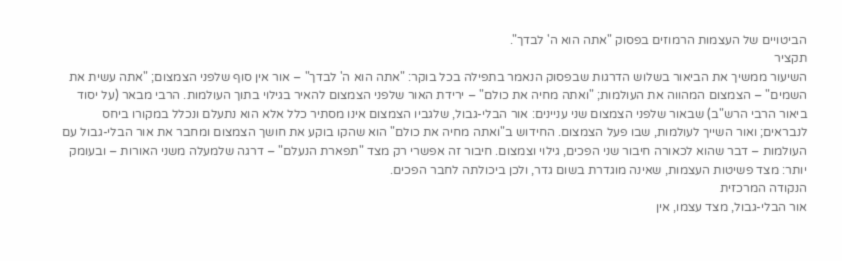הביטויים של העצמות הרמוזים בפסוק "אתה הוא ה' לבדך".
תקציר
השיעור ממשיך את הביאור בשלוש הדרגות שבפסוק הנאמר בתפילה בכל בוקר: "אתה הוא ה' לבדך" – אור אין סוף שלפני הצמצום; "אתה עשית את השמים" – הצמצום המהווה את העולמות; "ואתה מחיה את כולם" – ירידת האור שלפני הצמצום להאיר בגילוי בתוך העולמות. הרבי מבאר (על יסוד ביאור הרבי הרש"ב) שבאור שלפני הצמצום שני עניינים: אור הבלי-גבול, שלגביו הצמצום אינו מסתיר כלל אלא הוא נתעלם ונכלל במקורו ביחס לנבראים; ואור השייך לעולמות, שבו פעל הצמצום. החידוש ב"ואתה מחיה את כולם" הוא שהקו בוקע את חושך הצמצום ומחבר את אור הבלי-גבול עם העולמות – דבר שהוא לכאורה חיבור שני הפכים, גילוי וצמצום. חיבור זה אפשרי רק מצד "תפארת הנעלם" – דרגה שלמעלה משני האורות – ובעומק יותר: מצד פשיטות העצמות, שאינה מוגדרת בשום גדר, ולכן ביכולתה לחבר הפכים.
הנקודה המרכזית
אור הבלי-גבול, מצד עצמו, אין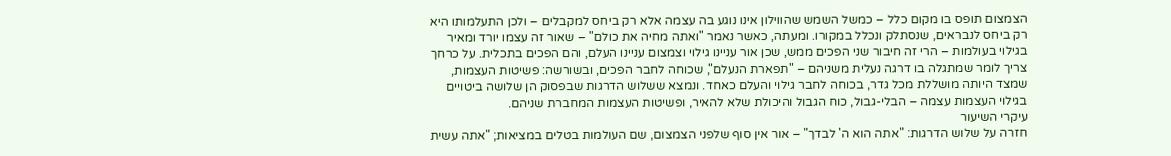הצמצום תופס בו מקום כלל – כמשל השמש שהווילון אינו נוגע בה עצמה אלא רק ביחס למקבלים – ולכן התעלמותו היא רק ביחס לנבראים, שנסתלק ונכלל במקורו. ומעתה, כאשר נאמר "ואתה מחיה את כולם" – שאור זה עצמו יורד ומאיר בגילוי בעולמות – הרי זה חיבור שני הפכים ממש, שכן אור עניינו גילוי וצמצום עניינו העלם, והם הפכים בתכלית. על כרחך צריך לומר שמתגלה בו דרגה נעלית משניהם – "תפארת הנעלם", שכוחה לחבר הפכים, ובשורשה: פשיטות העצמות, שמצד היותה מושללת מכל גדר, בכוחה לחבר גילוי והעלם כאחד. ונמצא ששלוש הדרגות שבפסוק הן שלושה ביטויים בגילוי העצמות עצמה – הבלי-גבול, כוח הגבול והיכולת שלא להאיר, ופשיטות העצמות המחברת שניהם.
עיקרי השיעור
חזרה על שלוש הדרגות: "אתה הוא ה' לבדך" – אור אין סוף שלפני הצמצום, שם העולמות בטלים במציאות; "אתה עשית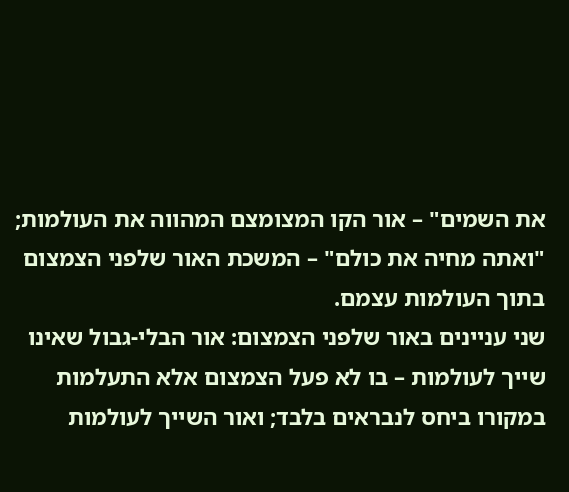את השמים" – אור הקו המצומצם המהווה את העולמות; "ואתה מחיה את כולם" – המשכת האור שלפני הצמצום בתוך העולמות עצמם.
שני עניינים באור שלפני הצמצום: אור הבלי-גבול שאינו שייך לעולמות – בו לא פעל הצמצום אלא התעלמות במקורו ביחס לנבראים בלבד; ואור השייך לעולמות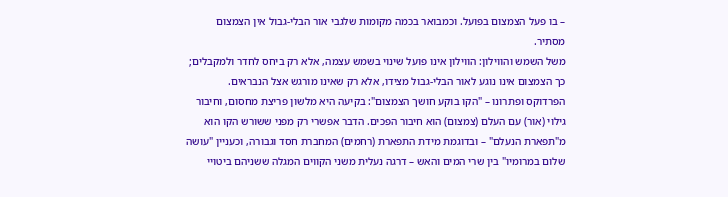– בו פעל הצמצום בפועל. וכמבואר בכמה מקומות שלגבי אור הבלי-גבול אין הצמצום מסתיר.
משל השמש והווילון: הווילון אינו פועל שינוי בשמש עצמה, אלא רק ביחס לחדר ולמקבלים; כך הצמצום אינו נוגע לאור הבלי-גבול מצידו, אלא רק שאינו מורגש אצל הנבראים.
הפרדוקס ופתרונו – "הקו בוקע חושך הצמצום": בקיעה היא מלשון פריצת מחסום, וחיבור גילוי (אור) עם העלם (צמצום) הוא חיבור הפכים. הדבר אפשרי רק מפני ששורש הקו הוא מ"תפארת הנעלם" – ובדוגמת מידת התפארת (רחמים) המחברת חסד וגבורה, וכעניין "עושה שלום במרומיו" בין שרי המים והאש – דרגה נעלית משני הקווים המגלה ששניהם ביטויי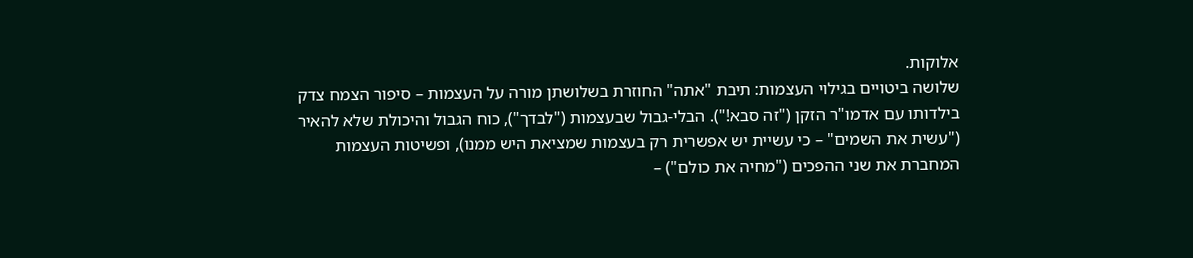אלוקות.
שלושה ביטויים בגילוי העצמות: תיבת "אתה" החוזרת בשלושתן מורה על העצמות – סיפור הצמח צדק בילדותו עם אדמו"ר הזקן ("זה סבא!"). הבלי-גבול שבעצמות ("לבדך"), כוח הגבול והיכולת שלא להאיר ("עשית את השמים" – כי עשיית יש אפשרית רק בעצמות שמציאת היש ממנו), ופשיטות העצמות המחברת את שני ההפכים ("מחיה את כולם") –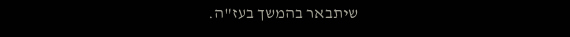שיתבאר בהמשך בעז"ה.